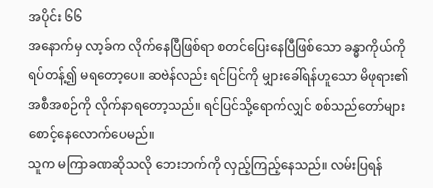အပိုင်း ၆၆
အနောက်မှ လာ့ခ်က လိုက်နေပြီဖြစ်ရာ စတင်ပြေးနေပြီဖြစ်သော ခန္ဓာကိုယ်ကို ရပ်တန့်၍ မရတော့ပေ။ ဆဗဲန်လည်း ရင်ပြင်ကို မျှားခေါ်ရန်ဟူသော မိဖုရား၏ အစီအစဉ်ကို လိုက်နာရတော့သည်။ ရင်ပြင်သို့ရောက်လျှင် စစ်သည်တော်များ စောင့်နေလောက်ပေမည်။
သူက မကြာခဏဆိုသလို ဘေးဘက်ကို လှည့်ကြည့်နေသည်။ လမ်းပြရန်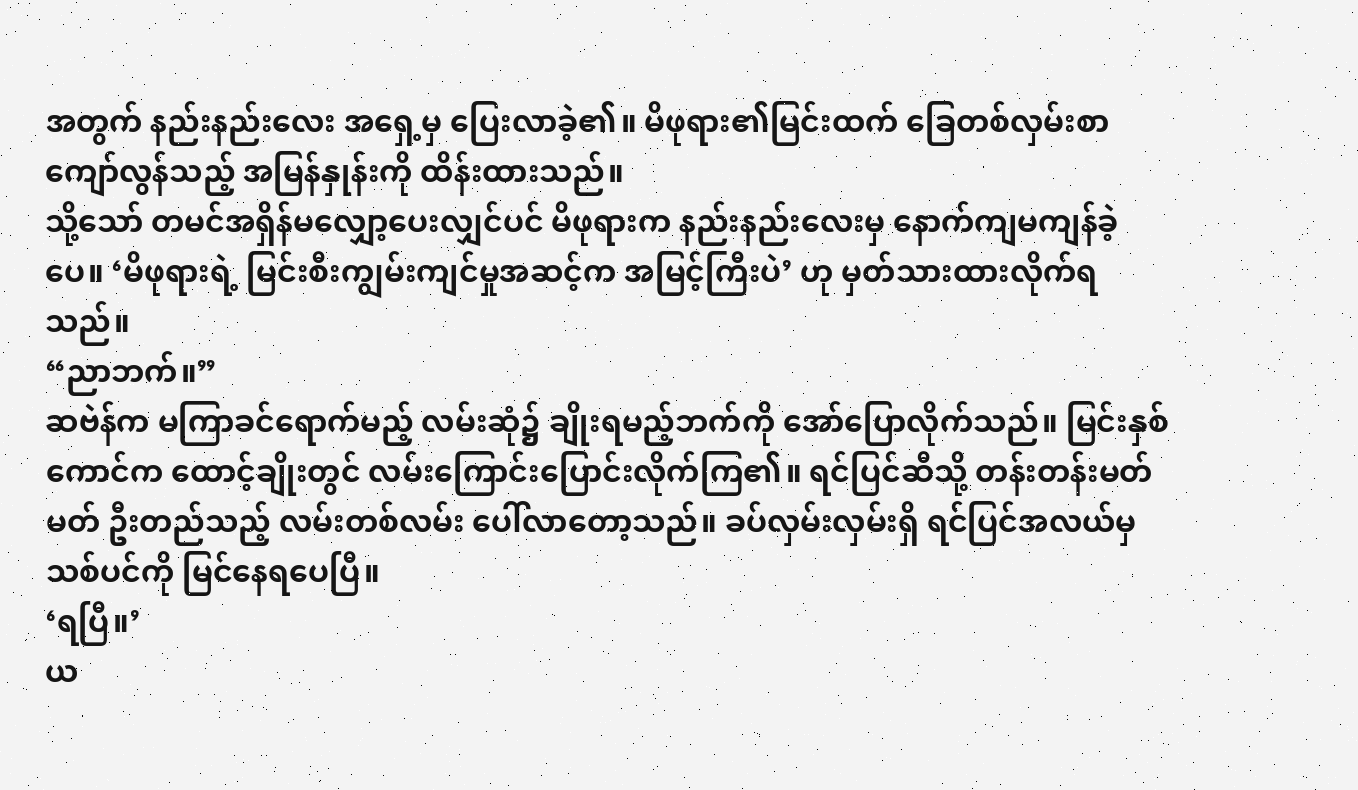အတွက် နည်းနည်းလေး အရှေ့မှ ပြေးလာခဲ့၏။ မိဖုရား၏မြင်းထက် ခြေတစ်လှမ်းစာ ကျော်လွန်သည့် အမြန်နှုန်းကို ထိန်းထားသည်။
သို့သော် တမင်အရှိန်မလျှော့ပေးလျှင်ပင် မိဖုရားက နည်းနည်းလေးမှ နောက်ကျမကျန်ခဲ့ပေ။ ‘မိဖုရားရဲ့ မြင်းစီးကျွမ်းကျင်မှုအဆင့်က အမြင့်ကြီးပဲ’ ဟု မှတ်သားထားလိုက်ရသည်။
“ညာဘက်။”
ဆဗဲန်က မကြာခင်ရောက်မည့် လမ်းဆုံ၌ ချိုးရမည့်ဘက်ကို အော်ပြောလိုက်သည်။ မြင်းနှစ်ကောင်က ထောင့်ချိုးတွင် လမ်းကြောင်းပြောင်းလိုက်ကြ၏။ ရင်ပြင်ဆီသို့ တန်းတန်းမတ်မတ် ဦးတည်သည့် လမ်းတစ်လမ်း ပေါ်လာတော့သည်။ ခပ်လှမ်းလှမ်းရှိ ရင်ပြင်အလယ်မှ သစ်ပင်ကို မြင်နေရပေပြီ။
‘ရပြီ။’
ယ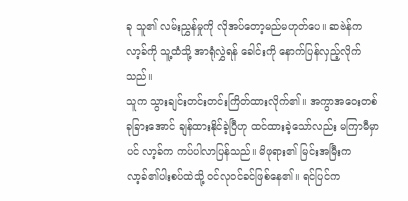ခု သူ၏ လမ်းညွှန်မှုကို လိုအပ်တော့မည်မဟုတ်ပေ။ ဆဗဲန်က လာ့ခ်ကို သူ့ထံသို့ အာရုံလွှဲရန် ခေါင်းကို နောက်ပြန်လှည့်လိုက်သည်။
သူက သွားချင်းတင်းတင်းကြိတ်ထားလိုက်၏။ အကွာအဝေးတစ်ခုခြားအောင် ချန်ထားနိုင်ခဲ့ပြီဟု ထင်ထားခဲ့သော်လည်း မကြာမီမှာပင် လာ့ခ်က ကပ်ပါလာပြန်သည်။ မိဖုရား၏ မြင်းအမြီးက လာ့ခ်၏ပါးစပ်ထဲသို့ ဝင်လုဝင်ခင်ဖြစ်နေ၏။ ရင်ပြင်က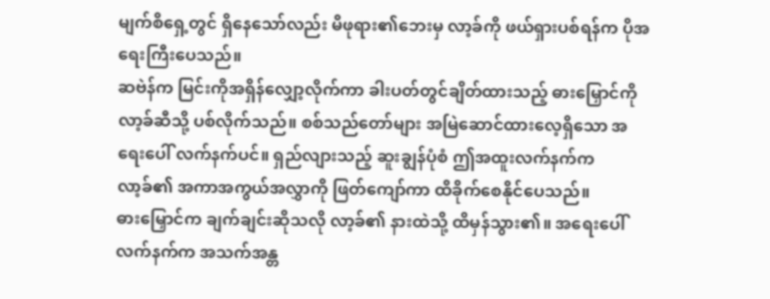မျက်စိရှေ့တွင် ရှိနေသော်လည်း မိဖုရား၏ဘေးမှ လာ့ခ်ကို ဖယ်ရှားပစ်ရန်က ပိုအရေးကြီးပေသည်။
ဆဗဲန်က မြင်းကိုအရှိန်လျှော့လိုက်ကာ ခါးပတ်တွင်ချိတ်ထားသည့် ဓားမြှောင်ကို လာ့ခ်ဆီသို့ ပစ်လိုက်သည်။ စစ်သည်တော်များ အမြဲဆောင်ထားလေ့ရှိသော အရေးပေါ် လက်နက်ပင်။ ရှည်လျားသည့် ဆူးချွန်ပုံစံ ဤအထူးလက်နက်က လာ့ခ်၏ အကာအကွယ်အလွှာကို ဖြတ်ကျော်ကာ ထိခိုက်စေနိုင်ပေသည်။
ဓားမြှောင်က ချက်ချင်းဆိုသလို လာ့ခ်၏ နားထဲသို့ ထိမှန်သွား၏။ အရေးပေါ် လက်နက်က အသက်အန္တ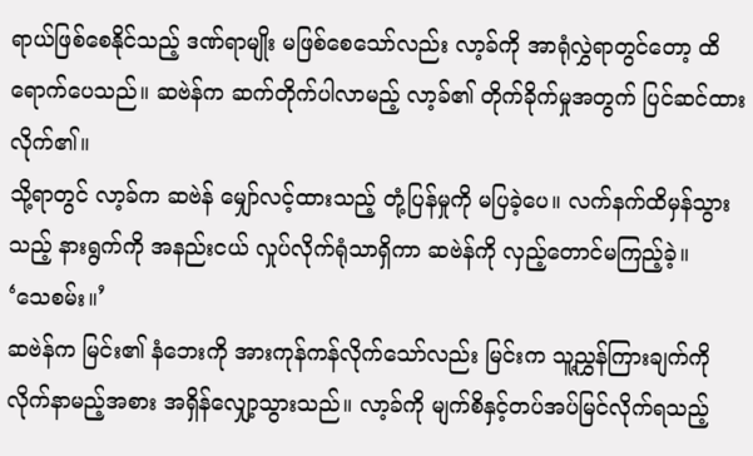ရာယ်ဖြစ်စေနိုင်သည့် ဒဏ်ရာမျိုး မဖြစ်စေသော်လည်း လာ့ခ်ကို အာရုံလွှဲရာတွင်တော့ ထိရောက်ပေသည်။ ဆဗဲန်က ဆက်တိုက်ပါလာမည့် လာ့ခ်၏ တိုက်ခိုက်မှုအတွက် ပြင်ဆင်ထားလိုက်၏။
သို့ရာတွင် လာ့ခ်က ဆဗဲန် မျှော်လင့်ထားသည့် တုံ့ပြန်မှုကို မပြခဲ့ပေ။ လက်နက်ထိမှန်သွားသည့် နားရွက်ကို အနည်းငယ် လှုပ်လိုက်ရုံသာရှိကာ ဆဗဲန်ကို လှည့်တောင်မကြည့်ခဲ့။
‘သေစမ်း။’
ဆဗဲန်က မြင်း၏ နံဘေးကို အားကုန်ကန်လိုက်သော်လည်း မြင်းက သူ့ညွှန်ကြားချက်ကို လိုက်နာမည့်အစား အရှိန်လျှော့သွားသည်။ လာ့ခ်ကို မျက်စိနှင့်တပ်အပ်မြင်လိုက်ရသည့်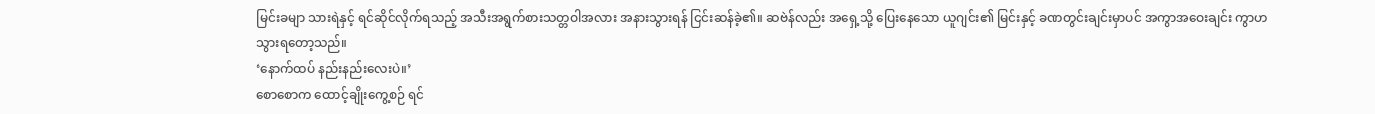မြင်းခမျာ သားရဲနှင့် ရင်ဆိုင်လိုက်ရသည့် အသီးအရွက်စားသတ္တဝါအလား အနားသွားရန် ငြင်းဆန်ခဲ့၏။ ဆဗဲန်လည်း အရှေ့သို့ ပြေးနေသော ယူဂျင်း၏ မြင်းနှင့် ခဏတွင်းချင်းမှာပင် အကွာအဝေးချင်း ကွာဟသွားရတော့သည်။
‘နောက်ထပ် နည်းနည်းလေးပဲ။’
စောစောက ထောင့်ချိုးကွေ့စဉ် ရင်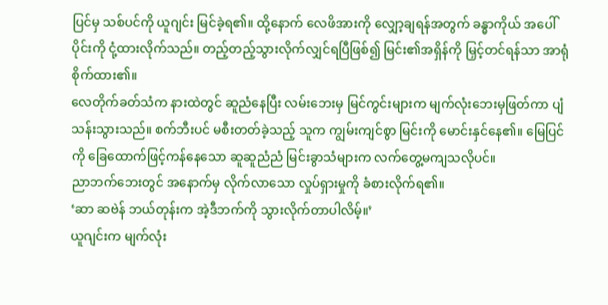ပြင်မှ သစ်ပင်ကို ယူဂျင်း မြင်ခဲ့ရ၏။ ထို့နောက် လေဖိအားကို လျှော့ချရန်အတွက် ခန္ဓာကိုယ် အပေါ်ပိုင်းကို ငုံ့ထားလိုက်သည်။ တည့်တည့်သွားလိုက်လျှင်ရပြီဖြစ်၍ မြင်း၏အရှိန်ကို မြှင့်တင်ရန်သာ အာရုံစိုက်ထား၏။
လေတိုက်ခတ်သံက နားထဲတွင် ဆူညံနေပြီး လမ်းဘေးမှ မြင်ကွင်းများက မျက်လုံးဘေးမှဖြတ်ကာ ပျံသန်းသွားသည်။ စက်ဘီးပင် မစီးတတ်ခဲ့သည့် သူက ကျွမ်းကျင်စွာ မြင်းကို မောင်းနှင်နေ၏။ မြေပြင်ကို ခြေထောက်ဖြင့်ကန်နေသော ဆူဆူညံညံ မြင်းခွာသံများက လက်တွေ့မကျသလိုပင်။
ညာဘက်ဘေးတွင် အနောက်မှ လိုက်လာသော လှုပ်ရှားမှုကို ခံစားလိုက်ရ၏။
‘ဆာ ဆဗဲန် ဘယ်တုန်းက အဲ့ဒီဘက်ကို သွားလိုက်တာပါလိမ့်။’
ယူဂျင်းက မျက်လုံး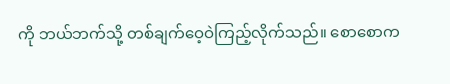ကို ဘယ်ဘက်သို့ တစ်ချက်ဝေ့ဝဲကြည့်လိုက်သည်။ စောစောက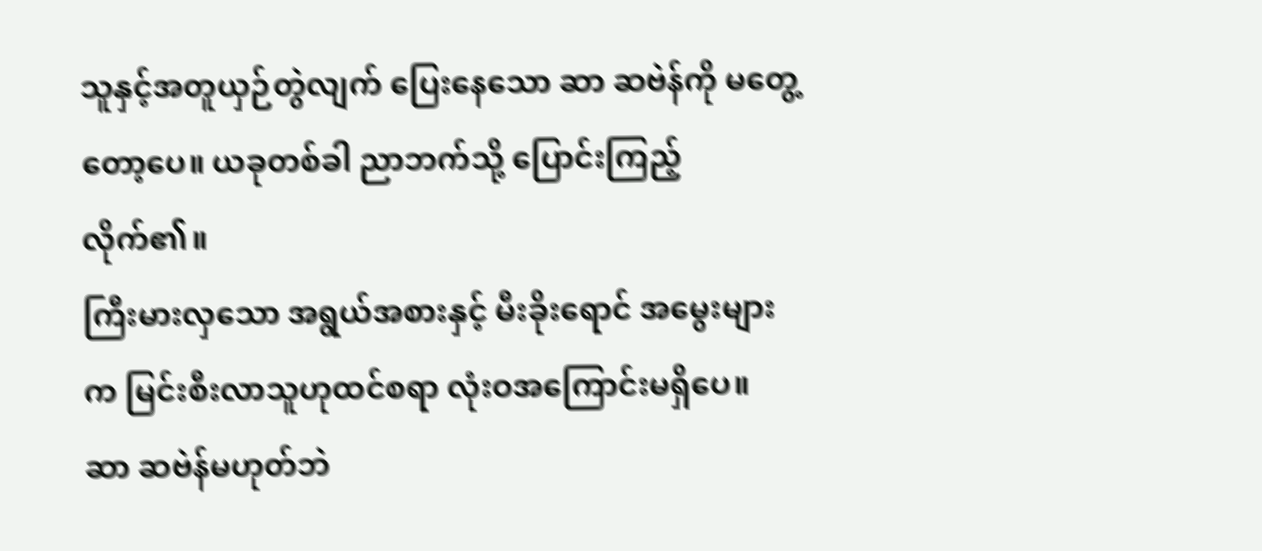သူနှင့်အတူယှဉ်တွဲလျက် ပြေးနေသော ဆာ ဆဗဲန်ကို မတွေ့တော့ပေ။ ယခုတစ်ခါ ညာဘက်သို့ ပြောင်းကြည့်လိုက်၏။
ကြီးမားလှသော အရွယ်အစားနှင့် မီးခိုးရောင် အမွေးများက မြင်းစီးလာသူဟုထင်စရာ လုံးဝအကြောင်းမရှိပေ။
ဆာ ဆဗဲန်မဟုတ်ဘဲ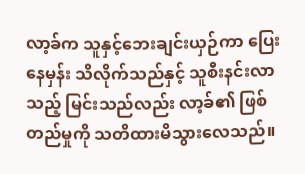လာ့ခ်က သူနှင့်ဘေးချင်းယှဉ်ကာ ပြေးနေမှန်း သိလိုက်သည်နှင့် သူစီးနင်းလာသည့် မြင်းသည်လည်း လာ့ခ်၏ ဖြစ်တည်မှုကို သတိထားမိသွားလေသည်။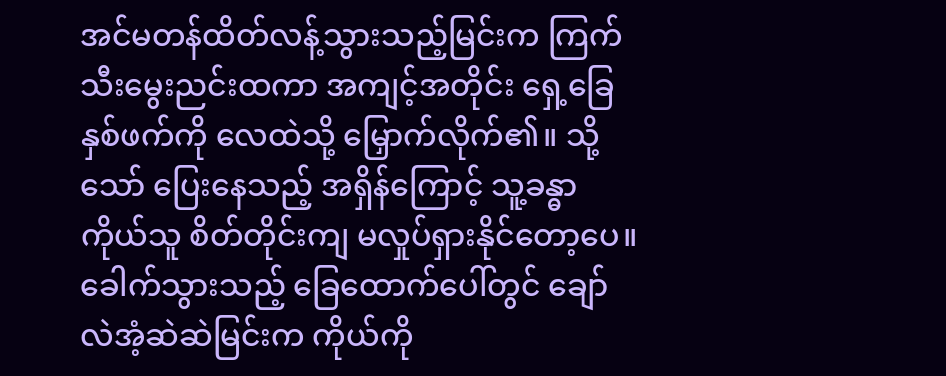အင်မတန်ထိတ်လန့်သွားသည့်မြင်းက ကြက်သီးမွေးညင်းထကာ အကျင့်အတိုင်း ရှေ့ခြေနှစ်ဖက်ကို လေထဲသို့ မြှောက်လိုက်၏။ သို့သော် ပြေးနေသည့် အရှိန်ကြောင့် သူ့ခန္ဓာကိုယ်သူ စိတ်တိုင်းကျ မလှုပ်ရှားနိုင်တော့ပေ။ ခေါက်သွားသည့် ခြေထောက်ပေါ်တွင် ချော်လဲအံ့ဆဲဆဲမြင်းက ကိုယ်ကို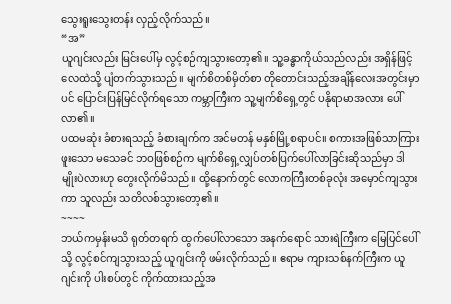သွေးရူးသွေးတန်း လှည့်လိုက်သည်။
“အ”
ယူဂျင်းလည်း မြင်းပေါ်မှ လွင့်စဉ်ကျသွားတော့၏။ သူ့ခန္ဓာကိုယ်သည်လည်း အရှိန်ဖြင့် လေထဲသို့ ပျံတက်သွားသည်။ မျက်စိတစ်မှိတ်စာ တိုတောင်းသည့်အချိန်လေးအတွင်းမှာပင် ပြောင်းပြန်မြင်လိုက်ရသော ကမ္ဘာကြီးက သူ့မျက်စိရှေ့တွင် ပနိုရာမာအလား ပေါ်လာ၏။
ပထမဆုံး ခံစားရသည့် ခံစားချက်က အင်မတန် မနှစ်မြို့စရာပင်။ စကားအဖြစ်သာကြားဖူးသော မသေခင် ဘဝဖြစ်စဉ်က မျက်စိရှေ့လျှပ်တစ်ပြက်ပေါ်လာခြင်းဆိုသည်မှာ ဒါမျိုးပဲလားဟု တွေးလိုက်မိသည်။ ထို့နောက်တွင် လောကကြီးတစ်ခုလုံး အမှောင်ကျသွားကာ သူလည်း သတိလစ်သွားတော့၏။
~~~~
ဘယ်ကမှန်းမသိ ရုတ်တရက် ထွက်ပေါ်လာသော အနက်ရောင် သားရဲကြီးက မြေပြင်ပေါ်သို့ လွင့်စင်ကျသွားသည့် ယူဂျင်းကို ဖမ်းလိုက်သည်။ ဧရာမ ကျားသစ်နက်ကြီးက ယူဂျင်းကို ပါးစပ်တွင် ကိုက်ထားသည့်အ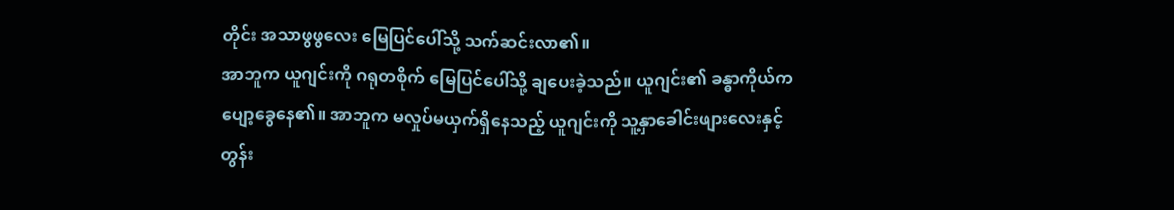တိုင်း အသာဖွဖွလေး မြေပြင်ပေါ်သို့ သက်ဆင်းလာ၏။
အာဘူက ယူဂျင်းကို ဂရုတစိုက် မြေပြင်ပေါ်သို့ ချပေးခဲ့သည်။ ယူဂျင်း၏ ခန္ဓာကိုယ်က ပျော့ခွေနေ၏။ အာဘူက မလှုပ်မယှက်ရှိနေသည့် ယူဂျင်းကို သူ့နှာခေါင်းဖျားလေးနှင့် တွန်း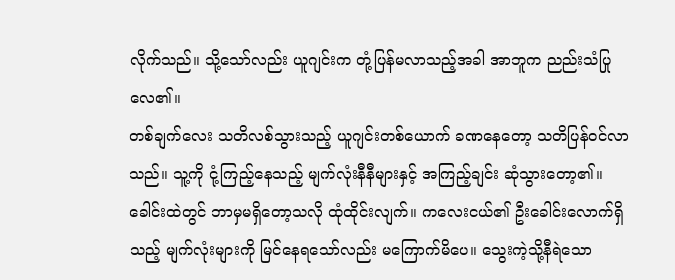လိုက်သည်။ သို့သော်လည်း ယူဂျင်းက တုံ့ပြန်မလာသည့်အခါ အာဘူက ညည်းသံပြုလေ၏။
တစ်ချက်လေး သတိလစ်သွားသည့် ယူဂျင်းတစ်ယောက် ခဏနေတော့ သတိပြန်ဝင်လာသည်။ သူ့ကို ငုံ့ကြည့်နေသည့် မျက်လုံးနီနီများနှင့် အကြည့်ချင်း ဆုံသွားတော့၏။
ခေါင်းထဲတွင် ဘာမှမရှိတော့သလို ထုံထိုင်းလျက်။ ကလေးငယ်၏ ဦးခေါင်းလောက်ရှိသည့် မျက်လုံးများကို မြင်နေရသော်လည်း မကြောက်မိပေ။ သွေးကဲ့သို့နီရဲသော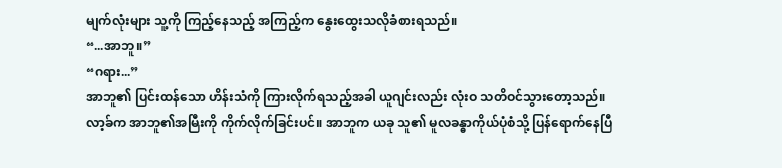မျက်လုံးများ သူ့ကို ကြည့်နေသည့် အကြည့်က နွေးထွေးသလိုခံစားရသည်။
“...အာဘူ။”
“ဂရား...”
အာဘူ၏ ပြင်းထန်သော ဟိန်းသံကို ကြားလိုက်ရသည့်အခါ ယူဂျင်းလည်း လုံးဝ သတိဝင်သွားတော့သည်။
လာ့ခ်က အာဘူ၏အမြီးကို ကိုက်လိုက်ခြင်းပင်။ အာဘူက ယခု သူ၏ မူလခန္ဓာကိုယ်ပုံစံသို့ ပြန်ရောက်နေပြီ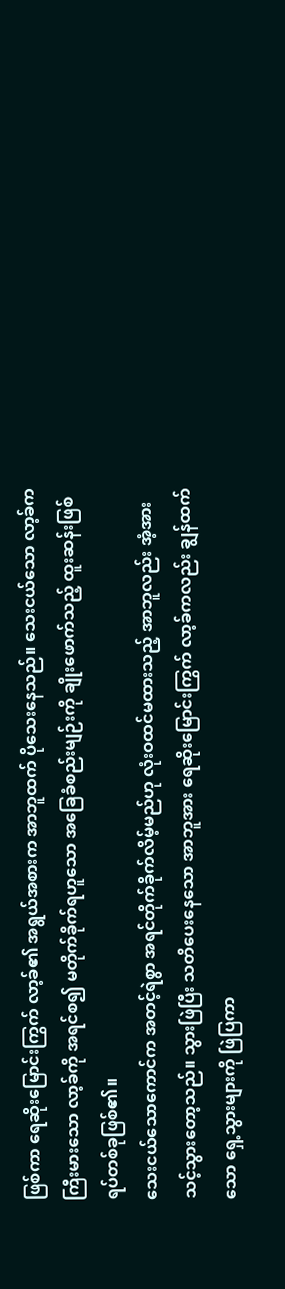ဖြစ်ကာ ရေဆိုးမြောင်းကြွက် လာ့ခ်၏ အရွယ်အစားက အာဘူထက် ပိုသေးနေသည်။ သေးငယ်သော လာ့ခ်က ကြီးမားသော လာ့ခ်ကို အရင်စ၍ မတိုက်ခိုက်ရဟူသော အခြေခံစည်းမျဉ်းကို ချိုးဖောက်သည့် ထူးဆန်းဖြစ်ရပ်တစ်ခုဖြစ်၏။
သေးငယ်သောကောင်က အတင့်ရဲစွာ အရင်တိုက်ခိုက်လိမ့်မည်ဟု လုံးဝထင်မထားသည့် အာဘူလည်း အံ့အားသင့်သွားတော့သည်။ သွားဖြဲပြီး သတိပေးနေသော အာဘူအား ရေဆိုးမြောင်းကြွက် လာ့ခ်ကလည်း ချွန်ထက်သော ရှေ့သွားများကို ဖြဲပြကာ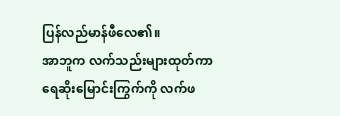ပြန်လည်မာန်ဖီလေ၏။
အာဘူက လက်သည်းများထုတ်ကာ ရေဆိုးမြောင်းကြွက်ကို လက်ဖ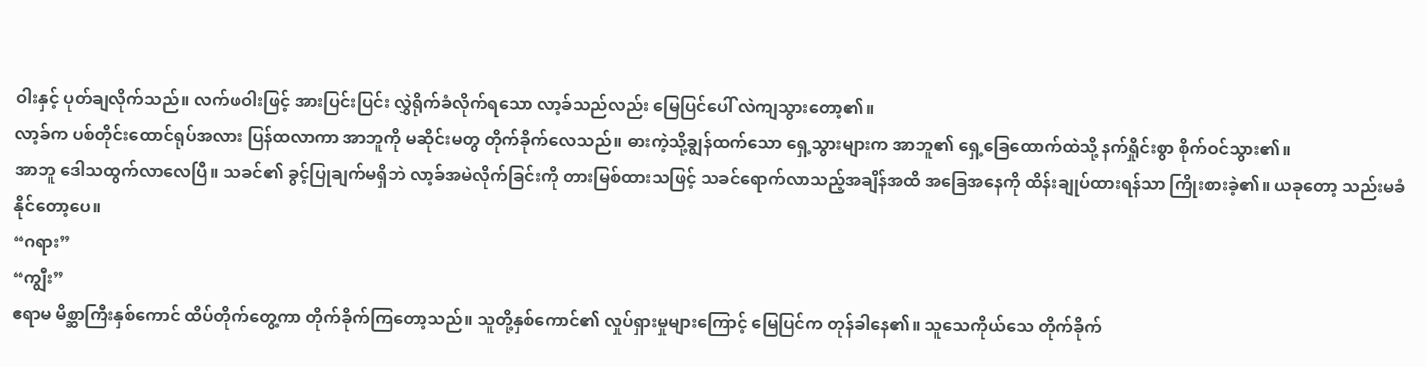ဝါးနှင့် ပုတ်ချလိုက်သည်။ လက်ဖဝါးဖြင့် အားပြင်းပြင်း လွှဲရိုက်ခံလိုက်ရသော လာ့ခ်သည်လည်း မြေပြင်ပေါ် လဲကျသွားတော့၏။
လာ့ခ်က ပစ်တိုင်းထောင်ရုပ်အလား ပြန်ထလာကာ အာဘူကို မဆိုင်းမတွ တိုက်ခိုက်လေသည်။ ဓားကဲ့သို့ချွန်ထက်သော ရှေ့သွားများက အာဘူ၏ ရှေ့ခြေထောက်ထဲသို့ နက်ရှိုင်းစွာ စိုက်ဝင်သွား၏။
အာဘူ ဒေါသထွက်လာလေပြီ။ သခင်၏ ခွင့်ပြုချက်မရှိဘဲ လာ့ခ်အမဲလိုက်ခြင်းကို တားမြစ်ထားသဖြင့် သခင်ရောက်လာသည့်အချိန်အထိ အခြေအနေကို ထိန်းချုပ်ထားရန်သာ ကြိုးစားခဲ့၏။ ယခုတော့ သည်းမခံနိုင်တော့ပေ။
“ဂရား”
“ကျွီး”
ဧရာမ မိစ္ဆာကြီးနှစ်ကောင် ထိပ်တိုက်တွေ့ကာ တိုက်ခိုက်ကြတော့သည်။ သူတို့နှစ်ကောင်၏ လှုပ်ရှားမှုများကြောင့် မြေပြင်က တုန်ခါနေ၏။ သူသေကိုယ်သေ တိုက်ခိုက်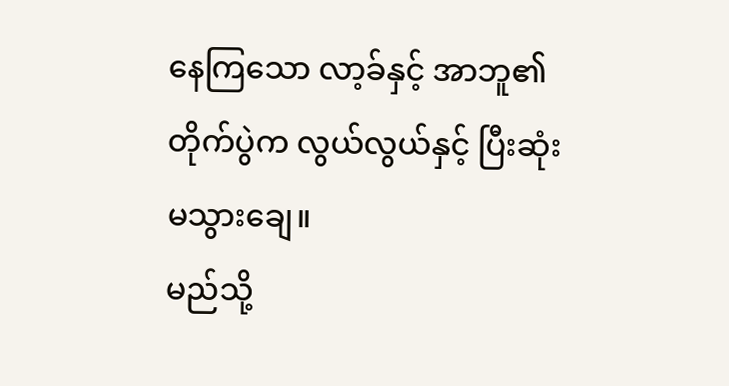နေကြသော လာ့ခ်နှင့် အာဘူ၏ တိုက်ပွဲက လွယ်လွယ်နှင့် ပြီးဆုံးမသွားချေ။
မည်သို့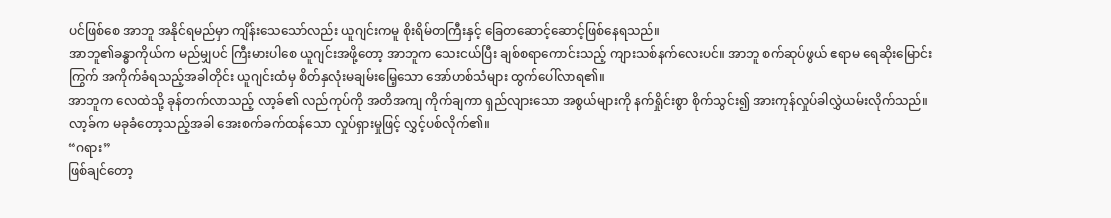ပင်ဖြစ်စေ အာဘူ အနိုင်ရမည်မှာ ကျိန်းသေသော်လည်း ယူဂျင်းကမူ စိုးရိမ်တကြီးနှင့် ခြေတဆောင့်ဆောင့်ဖြစ်နေရသည်။
အာဘူ၏ခန္ဓာကိုယ်က မည်မျှပင် ကြီးမားပါစေ ယူဂျင်းအဖို့တော့ အာဘူက သေးငယ်ပြီး ချစ်စရာကောင်းသည့် ကျားသစ်နက်လေးပင်။ အာဘူ စက်ဆုပ်ဖွယ် ဧရာမ ရေဆိုးမြောင်းကြွက် အကိုက်ခံရသည့်အခါတိုင်း ယူဂျင်းထံမှ စိတ်နှလုံးမချမ်းမြေ့သော အော်ဟစ်သံများ ထွက်ပေါ်လာရ၏။
အာဘူက လေထဲသို့ ခုန်တက်လာသည့် လာ့ခ်၏ လည်ကုပ်ကို အတိအကျ ကိုက်ချကာ ရှည်လျားသော အစွယ်များကို နက်ရှိုင်းစွာ စိုက်သွင်း၍ အားကုန်လှုပ်ခါလွှဲယမ်းလိုက်သည်။ လာ့ခ်က မခုခံတော့သည့်အခါ အေးစက်ခက်ထန်သော လှုပ်ရှားမှုဖြင့် လွှင့်ပစ်လိုက်၏။
“ဂရား”
ဖြစ်ချင်တော့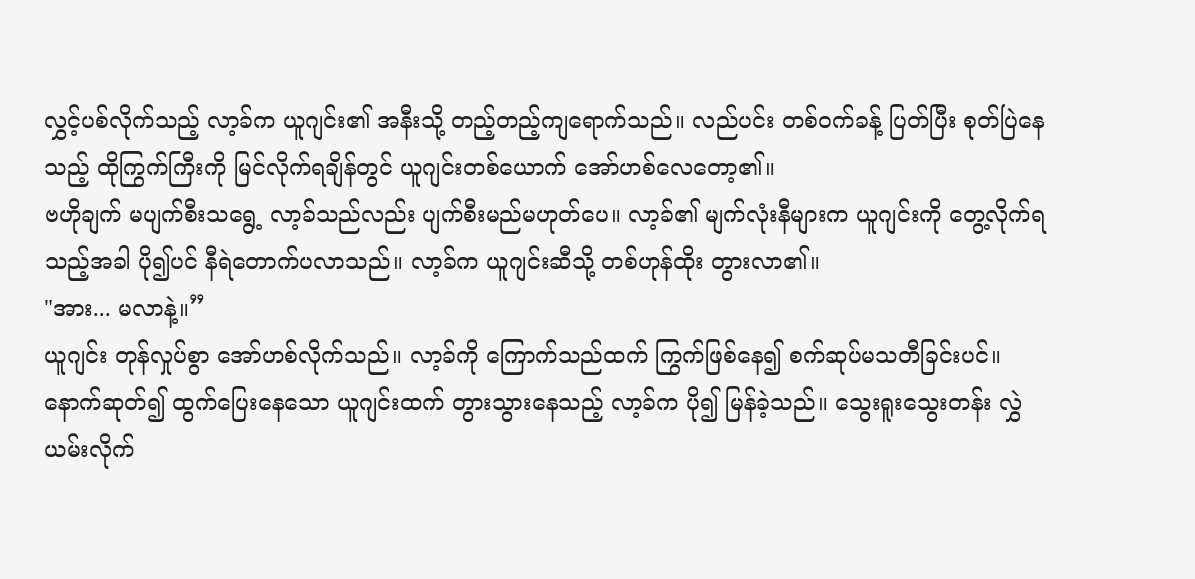လွှင့်ပစ်လိုက်သည့် လာ့ခ်က ယူဂျင်း၏ အနီးသို့ တည့်တည့်ကျရောက်သည်။ လည်ပင်း တစ်ဝက်ခန့် ပြတ်ပြီး စုတ်ပြဲနေသည့် ထိုကြွက်ကြီးကို မြင်လိုက်ရချိန်တွင် ယူဂျင်းတစ်ယောက် အော်ဟစ်လေတော့၏။
ဗဟိုချက် မပျက်စီးသရွေ့ လာ့ခ်သည်လည်း ပျက်စီးမည်မဟုတ်ပေ။ လာ့ခ်၏ မျက်လုံးနီများက ယူဂျင်းကို တွေ့လိုက်ရသည့်အခါ ပို၍ပင် နီရဲတောက်ပလာသည်။ လာ့ခ်က ယူဂျင်းဆီသို့ တစ်ဟုန်ထိုး တွားလာ၏။
"အား... မလာနဲ့။”
ယူဂျင်း တုန်လှုပ်စွာ အော်ဟစ်လိုက်သည်။ လာ့ခ်ကို ကြောက်သည်ထက် ကြွက်ဖြစ်နေ၍ စက်ဆုပ်မသတီခြင်းပင်။
နောက်ဆုတ်၍ ထွက်ပြေးနေသော ယူဂျင်းထက် တွားသွားနေသည့် လာ့ခ်က ပို၍ မြန်ခဲ့သည်။ သွေးရူးသွေးတန်း လွှဲယမ်းလိုက်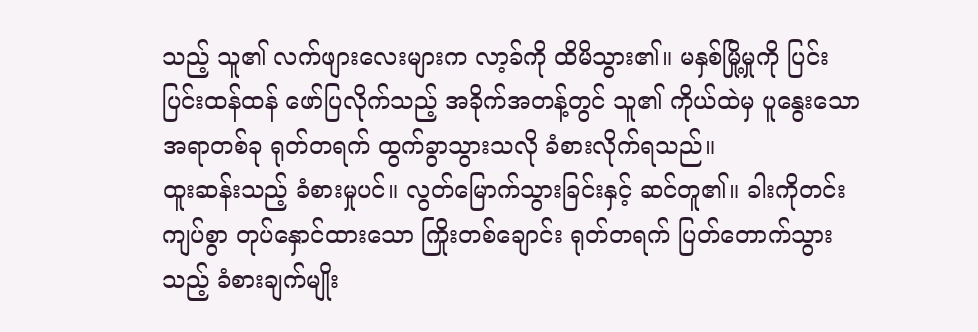သည့် သူ၏ လက်ဖျားလေးများက လာ့ခ်ကို ထိမိသွား၏။ မနှစ်မြို့မှုကို ပြင်းပြင်းထန်ထန် ဖော်ပြလိုက်သည့် အခိုက်အတန့်တွင် သူ၏ ကိုယ်ထဲမှ ပူနွေးသောအရာတစ်ခု ရုတ်တရက် ထွက်ခွာသွားသလို ခံစားလိုက်ရသည်။
ထူးဆန်းသည့် ခံစားမှုပင်။ လွတ်မြောက်သွားခြင်းနှင့် ဆင်တူ၏။ ခါးကိုတင်းကျပ်စွာ တုပ်နှောင်ထားသော ကြိုးတစ်ချောင်း ရုတ်တရက် ပြတ်တောက်သွားသည့် ခံစားချက်မျိုး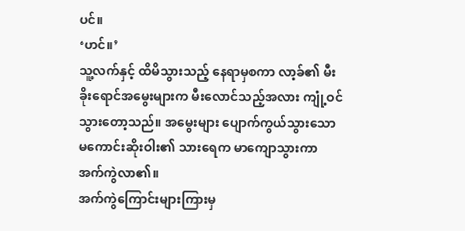ပင်။
‘ဟင်။’
သူ့လက်နှင့် ထိမိသွားသည့် နေရာမှစကာ လာ့ခ်၏ မီးခိုးရောင်အမွေးများက မီးလောင်သည့်အလား ကျုံ့ဝင်သွားတော့သည်။ အမွေးများ ပျောက်ကွယ်သွားသော မကောင်းဆိုးဝါး၏ သားရေက မာကျောသွားကာ အက်ကွဲလာ၏။
အက်ကွဲကြောင်းများကြားမှ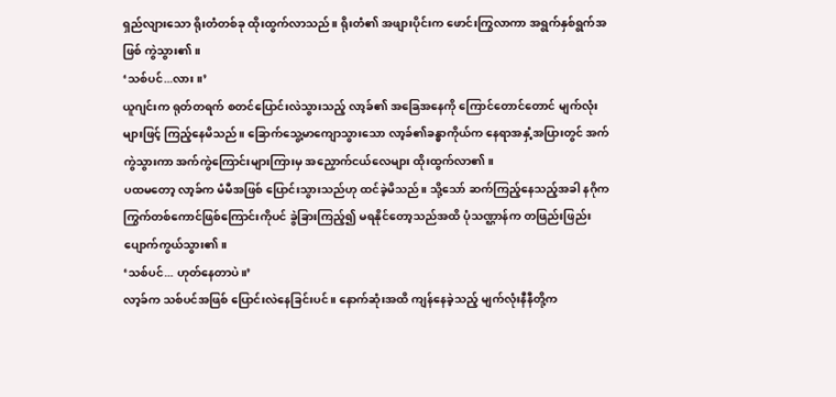ရှည်လျားသော ရိုးတံတစ်ခု ထိုးထွက်လာသည်။ ရိုးတံ၏ အဖျားပိုင်းက ဖောင်းကြွလာကာ အရွက်နှစ်ရွက်အဖြစ် ကွဲသွား၏။
‘သစ်ပင်...လား။’
ယူဂျင်းက ရုတ်တရက် စတင်ပြောင်းလဲသွားသည့် လာ့ခ်၏ အခြေအနေကို ကြောင်တောင်တောင် မျက်လုံးများဖြင့် ကြည့်နေမိသည်။ ခြောက်သွေ့မာကျောသွားသော လာ့ခ်၏ခန္ဓာကိုယ်က နေရာအနှံ့အပြားတွင် အက်ကွဲသွားကာ အက်ကွဲကြောင်းများကြားမှ အညှောက်ငယ်လေများ ထိုးထွက်လာ၏။
ပထမတော့ လာ့ခ်က မံမီအဖြစ် ပြောင်းသွားသည်ဟု ထင်ခဲ့မိသည်။ သို့သော် ဆက်ကြည့်နေသည့်အခါ နဂိုက ကြွက်တစ်ကောင်ဖြစ်ကြောင်းကိုပင် ခွဲခြားကြည့်၍ မရနိုင်တော့သည်အထိ ပုံသဏ္ဌာန်က တဖြည်းဖြည်း ပျောက်ကွယ်သွား၏။
‘သစ်ပင်... ဟုတ်နေတာပဲ။’
လာ့ခ်က သစ်ပင်အဖြစ် ပြောင်းလဲနေခြင်းပင်။ နောက်ဆုံးအထိ ကျန်နေခဲ့သည့် မျက်လုံးနီနီတို့က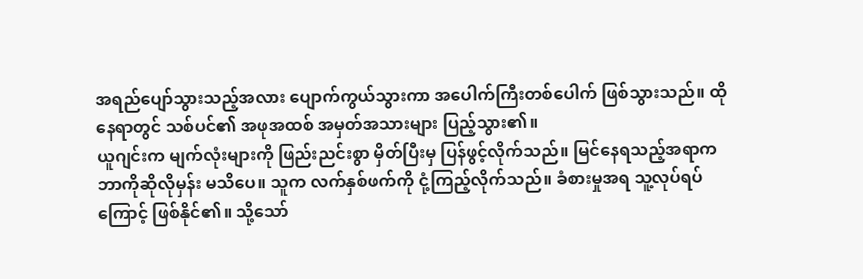အရည်ပျော်သွားသည့်အလား ပျောက်ကွယ်သွားကာ အပေါက်ကြီးတစ်ပေါက် ဖြစ်သွားသည်။ ထိုနေရာတွင် သစ်ပင်၏ အဖုအထစ် အမှတ်အသားများ ပြည့်သွား၏။
ယူဂျင်းက မျက်လုံးများကို ဖြည်းညင်းစွာ မှိတ်ပြီးမှ ပြန်ဖွင့်လိုက်သည်။ မြင်နေရသည့်အရာက ဘာကိုဆိုလိုမှန်း မသိပေ။ သူက လက်နှစ်ဖက်ကို ငုံ့ကြည့်လိုက်သည်။ ခံစားမှုအရ သူ့လုပ်ရပ်ကြောင့် ဖြစ်နိုင်၏။ သို့သော်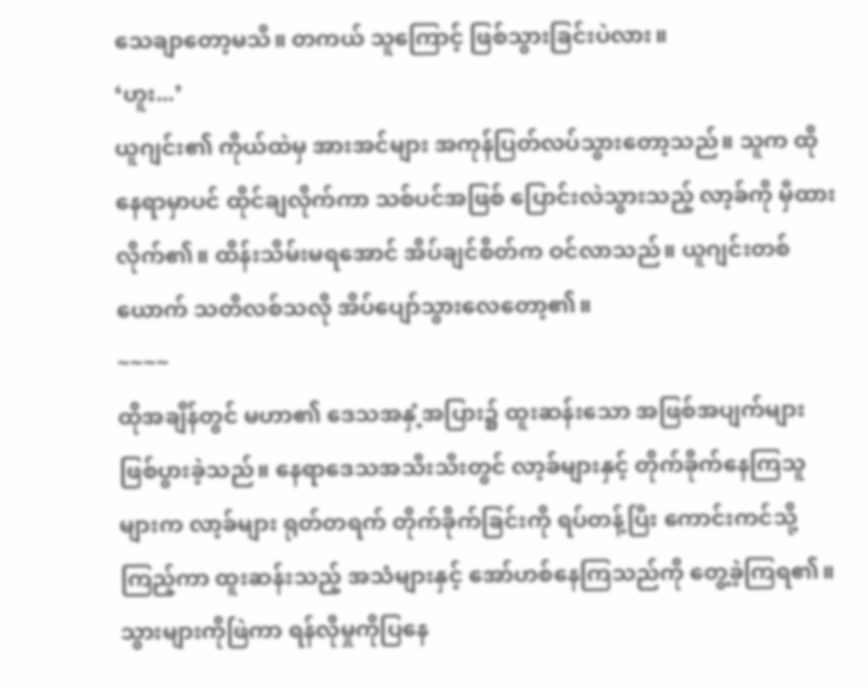သေချာတော့မသိ။ တကယ် သူကြောင့် ဖြစ်သွားခြင်းပဲလား။
‘ဟူး...’
ယူဂျင်း၏ ကိုယ်ထဲမှ အားအင်များ အကုန်ပြတ်လပ်သွားတော့သည်။ သူက ထိုနေရာမှာပင် ထိုင်ချလိုက်ကာ သစ်ပင်အဖြစ် ပြောင်းလဲသွားသည့် လာ့ခ်ကို မှီထားလိုက်၏။ ထိန်းသိမ်းမရအောင် အိပ်ချင်စိတ်က ဝင်လာသည်။ ယူဂျင်းတစ်ယောက် သတိလစ်သလို အိပ်ပျော်သွားလေတော့၏။
~~~~
ထိုအချိန်တွင် မဟာ၏ ဒေသအနှံ့အပြား၌ ထူးဆန်းသော အဖြစ်အပျက်များ ဖြစ်ပွားခဲ့သည်။ နေရာဒေသအသီးသီးတွင် လာ့ခ်များနှင့် တိုက်ခိုက်နေကြသူများက လာ့ခ်များ ရုတ်တရက် တိုက်ခိုက်ခြင်းကို ရပ်တန့်ပြီး ကောင်းကင်သို့ကြည့်ကာ ထူးဆန်းသည့် အသံများနှင့် အော်ဟစ်နေကြသည်ကို တွေ့ခဲ့ကြရ၏။
သွားများကိုဖြဲကာ ရန်လိုမှုကိုပြနေ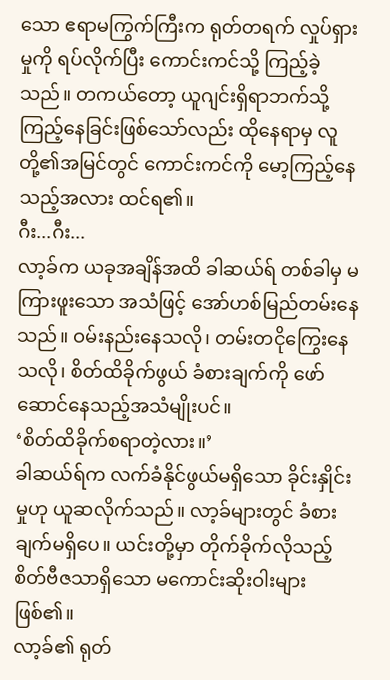သော ဧရာမကြွက်ကြီးက ရုတ်တရက် လှုပ်ရှားမှုကို ရပ်လိုက်ပြီး ကောင်းကင်သို့ ကြည့်ခဲ့သည်။ တကယ်တော့ ယူဂျင်းရှိရာဘက်သို့ ကြည့်နေခြင်းဖြစ်သော်လည်း ထိုနေရာမှ လူတို့၏အမြင်တွင် ကောင်းကင်ကို မော့ကြည့်နေသည့်အလား ထင်ရ၏။
ဂီး...ဂီး...
လာ့ခ်က ယခုအချိန်အထိ ခါဆယ်ရ် တစ်ခါမှ မကြားဖူးသော အသံဖြင့် အော်ဟစ်မြည်တမ်းနေသည်။ ဝမ်းနည်းနေသလို၊ တမ်းတငိုကြွေးနေသလို၊ စိတ်ထိခိုက်ဖွယ် ခံစားချက်ကို ဖော်ဆောင်နေသည့်အသံမျိုးပင်။
‘စိတ်ထိခိုက်စရာတဲ့လား။’
ခါဆယ်ရ်က လက်ခံနိုင်ဖွယ်မရှိသော ခိုင်းနှိုင်းမှုဟု ယူဆလိုက်သည်။ လာ့ခ်များတွင် ခံစားချက်မရှိပေ။ ယင်းတို့မှာ တိုက်ခိုက်လိုသည့် စိတ်ဗီဇသာရှိသော မကောင်းဆိုးဝါးများဖြစ်၏။
လာ့ခ်၏ ရုတ်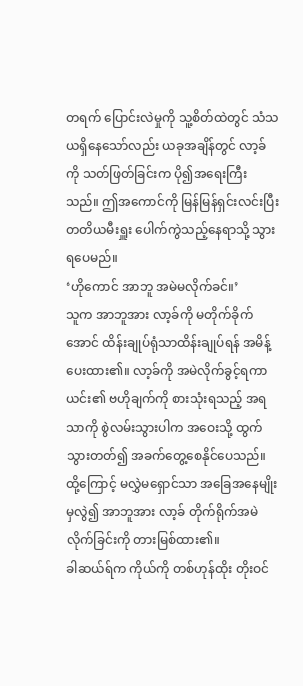တရက် ပြောင်းလဲမှုကို သူ့စိတ်ထဲတွင် သံသယရှိနေသော်လည်း ယခုအချိန်တွင် လာ့ခ်ကို သတ်ဖြတ်ခြင်းက ပို၍အရေးကြီးသည်။ ဤအကောင်ကို မြန်မြန်ရှင်းလင်းပြီး တတိယမီးရှူး ပေါက်ကွဲသည့်နေရာသို့ သွားရပေမည်။
‘ဟိုကောင် အာဘူ အမဲမလိုက်ခင်။’
သူက အာဘူအား လာ့ခ်ကို မတိုက်ခိုက်အောင် ထိန်းချုပ်ရုံသာထိန်းချုပ်ရန် အမိန့်ပေးထား၏။ လာ့ခ်ကို အမဲလိုက်ခွင့်ရကာ ယင်း၏ ဗဟိုချက်ကို စားသုံးရသည့် အရသာကို စွဲလမ်းသွားပါက အဝေးသို့ ထွက်သွားတတ်၍ အခက်တွေ့စေနိုင်ပေသည်။ ထို့ကြောင့် မလွှဲမရှောင်သာ အခြေအနေမျိုးမှလွဲ၍ အာဘူအား လာ့ခ် တိုက်ရိုက်အမဲလိုက်ခြင်းကို တားမြစ်ထား၏။
ခါဆယ်ရ်က ကိုယ်ကို တစ်ဟုန်ထိုး တိုးဝင်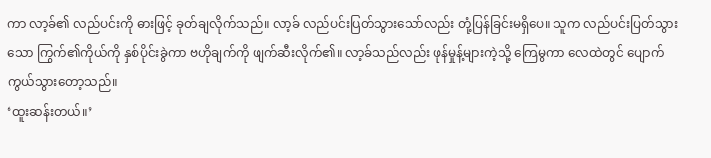ကာ လာ့ခ်၏ လည်ပင်းကို ဓားဖြင့် ခုတ်ချလိုက်သည်။ လာ့ခ် လည်ပင်းပြတ်သွားသော်လည်း တုံ့ပြန်ခြင်းမရှိပေ။ သူက လည်ပင်းပြတ်သွားသော ကြွက်၏ကိုယ်ကို နှစ်ပိုင်းခွဲကာ ဗဟိုချက်ကို ဖျက်ဆီးလိုက်၏။ လာ့ခ်သည်လည်း ဖုန်မှုန့်များကဲ့သို့ ကြေမွကာ လေထဲတွင် ပျောက်ကွယ်သွားတော့သည်။
‘ထူးဆန်းတယ်။’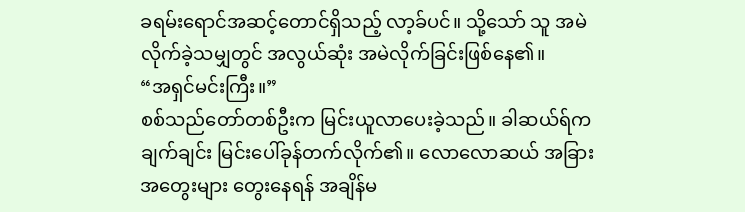ခရမ်းရောင်အဆင့်တောင်ရှိသည့် လာ့ခ်ပင်။ သို့သော် သူ အမဲလိုက်ခဲ့သမျှတွင် အလွယ်ဆုံး အမဲလိုက်ခြင်းဖြစ်နေ၏။
“အရှင်မင်းကြီး။”
စစ်သည်တော်တစ်ဦးက မြင်းယူလာပေးခဲ့သည်။ ခါဆယ်ရ်က ချက်ချင်း မြင်းပေါ်ခုန်တက်လိုက်၏။ လောလောဆယ် အခြားအတွေးများ တွေးနေရန် အချိန်မ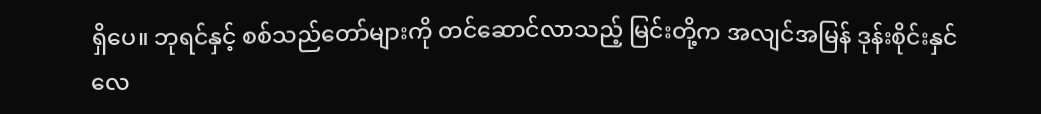ရှိပေ။ ဘုရင်နှင့် စစ်သည်တော်များကို တင်ဆောင်လာသည့် မြင်းတို့က အလျင်အမြန် ဒုန်းစိုင်းနှင်လေ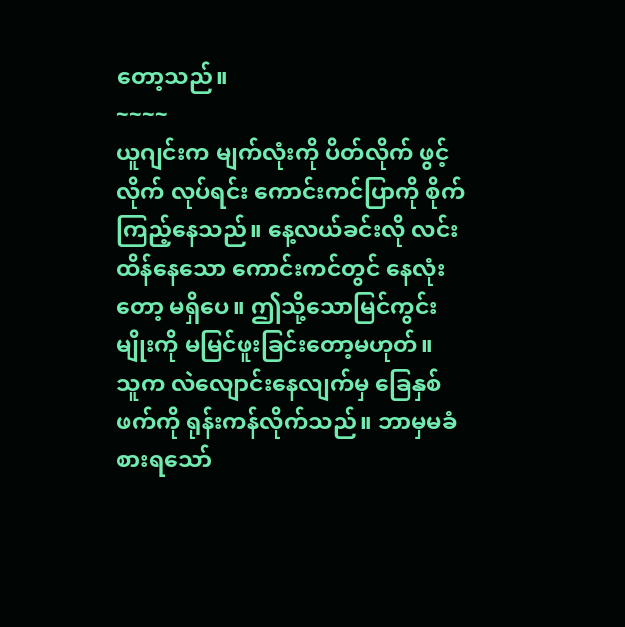တော့သည်။
~~~~
ယူဂျင်းက မျက်လုံးကို ပိတ်လိုက် ဖွင့်လိုက် လုပ်ရင်း ကောင်းကင်ပြာကို စိုက်ကြည့်နေသည်။ နေ့လယ်ခင်းလို လင်းထိန်နေသော ကောင်းကင်တွင် နေလုံးတော့ မရှိပေ။ ဤသို့သောမြင်ကွင်းမျိုးကို မမြင်ဖူးခြင်းတော့မဟုတ်။
သူက လဲလျောင်းနေလျက်မှ ခြေနှစ်ဖက်ကို ရုန်းကန်လိုက်သည်။ ဘာမှမခံစားရသော်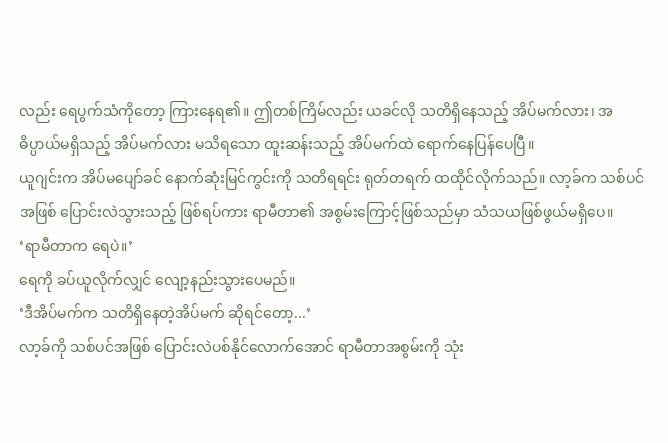လည်း ရေပွက်သံကိုတော့ ကြားနေရ၏။ ဤတစ်ကြိမ်လည်း ယခင်လို သတိရှိနေသည့် အိပ်မက်လား၊ အဓိပ္ပာယ်မရှိသည့် အိပ်မက်လား မသိရသော ထူးဆန်းသည့် အိပ်မက်ထဲ ရောက်နေပြန်ပေပြီ။
ယူဂျင်းက အိပ်မပျော်ခင် နောက်ဆုံးမြင်ကွင်းကို သတိရရင်း ရုတ်တရက် ထထိုင်လိုက်သည်။ လာ့ခ်က သစ်ပင်အဖြစ် ပြောင်းလဲသွားသည့် ဖြစ်ရပ်ကား ရာမီတာ၏ အစွမ်းကြောင့်ဖြစ်သည်မှာ သံသယဖြစ်ဖွယ်မရှိပေ။
‘ရာမီတာက ရေပဲ။’
ရေကို ခပ်ယူလိုက်လျှင် လျော့နည်းသွားပေမည်။
‘ဒီအိပ်မက်က သတိရှိနေတဲ့အိပ်မက် ဆိုရင်တော့...’
လာ့ခ်ကို သစ်ပင်အဖြစ် ပြောင်းလဲပစ်နိုင်လောက်အောင် ရာမီတာအစွမ်းကို သုံး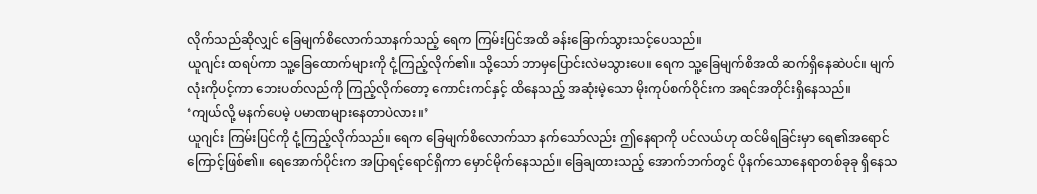လိုက်သည်ဆိုလျှင် ခြေမျက်စိလောက်သာနက်သည့် ရေက ကြမ်းပြင်အထိ ခန်းခြောက်သွားသင့်ပေသည်။
ယူဂျင်း ထရပ်ကာ သူ့ခြေထောက်များကို ငုံ့ကြည့်လိုက်၏။ သို့သော် ဘာမှပြောင်းလဲမသွားပေ။ ရေက သူ့ခြေမျက်စိအထိ ဆက်ရှိနေဆဲပင်။ မျက်လုံးကိုပင့်ကာ ဘေးပတ်လည်ကို ကြည့်လိုက်တော့ ကောင်းကင်နှင့် ထိနေသည့် အဆုံးမဲ့သော မိုးကုပ်စက်ဝိုင်းက အရင်အတိုင်းရှိနေသည်။
‘ကျယ်လို့ မနက်ပေမဲ့ ပမာဏများနေတာပဲလား။’
ယူဂျင်း ကြမ်းပြင်ကို ငုံ့ကြည့်လိုက်သည်။ ရေက ခြေမျက်စိလောက်သာ နက်သော်လည်း ဤနေရာကို ပင်လယ်ဟု ထင်မိရခြင်းမှာ ရေ၏အရောင်ကြောင့်ဖြစ်၏။ ရေအောက်ပိုင်းက အပြာရင့်ရောင်ရှိကာ မှောင်မိုက်နေသည်။ ခြေချထားသည့် အောက်ဘက်တွင် ပိုနက်သောနေရာတစ်ခုခု ရှိနေသ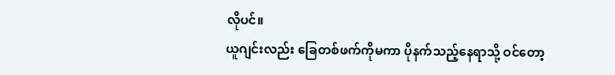လိုပင်။
ယူဂျင်းလည်း ခြေတစ်ဖက်ကိုမကာ ပိုနက်သည့်နေရာသို့ ဝင်တော့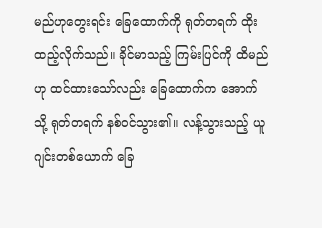မည်ဟုတွေးရင်း ခြေထောက်ကို ရုတ်တရက် ထိုးထည့်လိုက်သည်။ ခိုင်မာသည့် ကြမ်းပြင်ကို ထိမည်ဟု ထင်ထားသော်လည်း ခြေထောက်က အောက်သို့ ရုတ်တရက် နစ်ဝင်သွား၏။ လန့်သွားသည့် ယူဂျင်းတစ်ယောက် ခြေ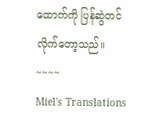ထောက်ကို ပြန်ဆွဲတင်လိုက်တော့သည်။
~~~~
Miel's Translations